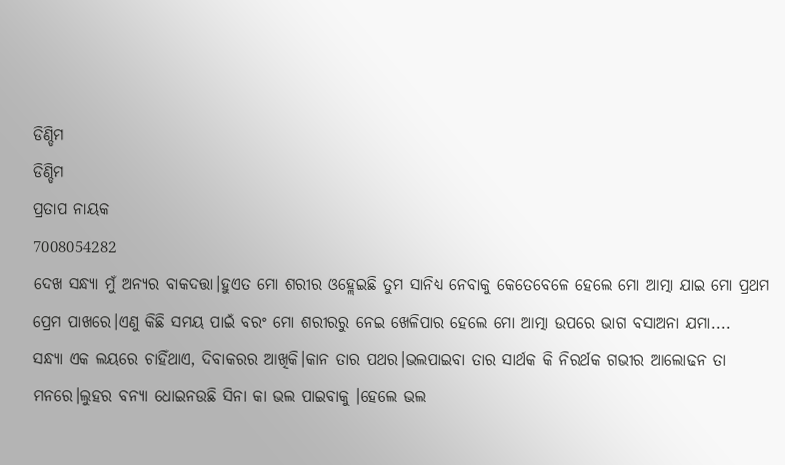ଡିଣ୍ଡିମ
ଡିଣ୍ଡିମ
ପ୍ରତାପ ନାୟକ
7008054282
ଦେଖ ସନ୍ଧ୍ୟା ମୁଁ ଅନ୍ୟର ବାକଦତ୍ତା।ହୁଏତ ମୋ ଶରୀର ଓହ୍ଲେଇଛି ତୁମ ସାନିଧ୍ୟ ନେବାକୁ କେତେବେଳେ ହେଲେ ମୋ ଆତ୍ମା ଯାଇ ମୋ ପ୍ରଥମ ପ୍ରେମ ପାଖରେ।ଏଣୁ କିଛି ସମୟ ପାଇଁ ବରଂ ମୋ ଶରୀରରୁ ନେଇ ଖେଳିପାର ହେଲେ ମୋ ଆତ୍ମା ଉପରେ ଭାଗ ବସାଅନା ଯମା....
ସନ୍ଧ୍ୟା ଏକ ଲୟରେ ଚାହିଁଥାଏ, ଦିବାକରର ଆଖିକି।କାନ ତାର ପଥର।ଭଲପାଇବା ତାର ସାର୍ଥକ କି ନିରର୍ଥକ ଗଭୀର ଆଲୋଢନ ତା ମନରେ।ଲୁହର ବନ୍ୟା ଧୋଇନଉଛି ସିନା କା ଭଲ ପାଇବାକୁ ।ହେଲେ ଭଲ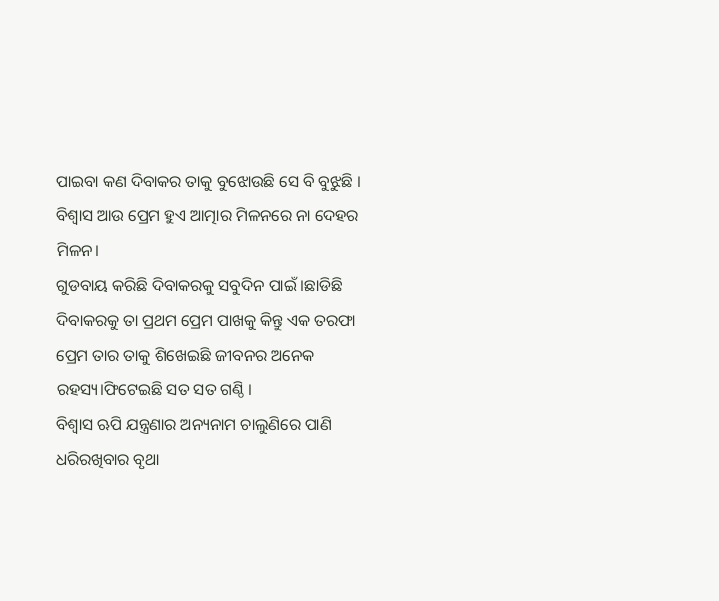ପାଇବା କଣ ଦିବାକର ତାକୁ ବୁଝୋଉଛି ସେ ବି ବୁଝୁଛି ।
ବିଶ୍ୱାସ ଆଉ ପ୍ରେମ ହୁଏ ଆତ୍ମାର ମିଳନରେ ନା ଦେହର ମିଳନ।
ଗୁଡବାୟ କରିଛି ଦିବାକରକୁ ସବୁଦିନ ପାଇଁ ।ଛାଡିଛି ଦିବାକରକୁ ତା ପ୍ରଥମ ପ୍ରେମ ପାଖକୁ କିନ୍ତୁ ଏକ ତରଫା ପ୍ରେମ ତାର ତାକୁ ଶିଖେଇଛି ଜୀବନର ଅନେକ ରହସ୍ୟ।ଫିଟେଇଛି ସତ ସତ ଗଣ୍ଠି ।
ବିଶ୍ୱାସ ଋପି ଯନ୍ତ୍ରଣାର ଅନ୍ୟନାମ ଚାଲୁଣିରେ ପାଣି ଧରିରଖିବାର ବୃଥା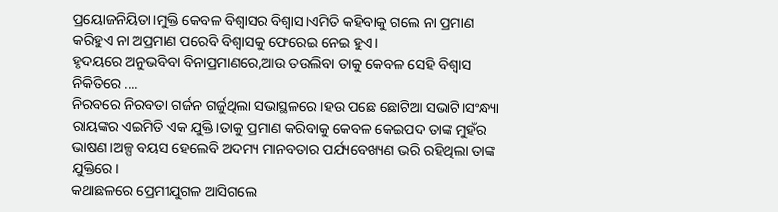ପ୍ରୟୋଜନିୟିତା।ମୁକ୍ତି କେବଳ ବିଶ୍ୱାସର ବିଶ୍ୱାସ।ଏମିତି କହିବାକୁ ଗଲେ ନା ପ୍ରମାଣ କରିହୁଏ ନା ଅପ୍ରମାଣ ପରେବି ବିଶ୍ୱାସକୁ ଫେରେଇ ନେଇ ହୁଏ।
ହୃଦୟରେ ଅନୁଭବିବା ବିନାପ୍ରମାଣରେ,ଆଉ ତଉଲିବା ତାକୁ କେବଳ ସେହି ବିଶ୍ୱାସ ନିକିତିରେ ....
ନିରବରେ ନିରବତା ଗର୍ଜନ ଗର୍ଜୁଥିଲା ସଭାସ୍ଥଳରେ।ହଉ ପଛେ ଛୋଟିଆ ସଭାଟି।ସଂନ୍ଧ୍ୟା ରାୟଙ୍କର ଏଇମିତି ଏକ ଯୁକ୍ତି।ତାକୁ ପ୍ରମାଣ କରିବାକୁ କେବଳ କେଇପଦ ତାଙ୍କ ମୁହଁର ଭାଷଣ।ଅଳ୍ପ ବୟସ ହେଲେବି ଅଦମ୍ୟ ମାନବତାର ପର୍ଯ୍ୟବେଖ୍ୟଣ ଭରି ରହିଥିଲା ତାଙ୍କ ଯୁକ୍ତିରେ।
କଥାଛଳରେ ପ୍ରେମୀଯୁଗଳ ଆସିଗଲେ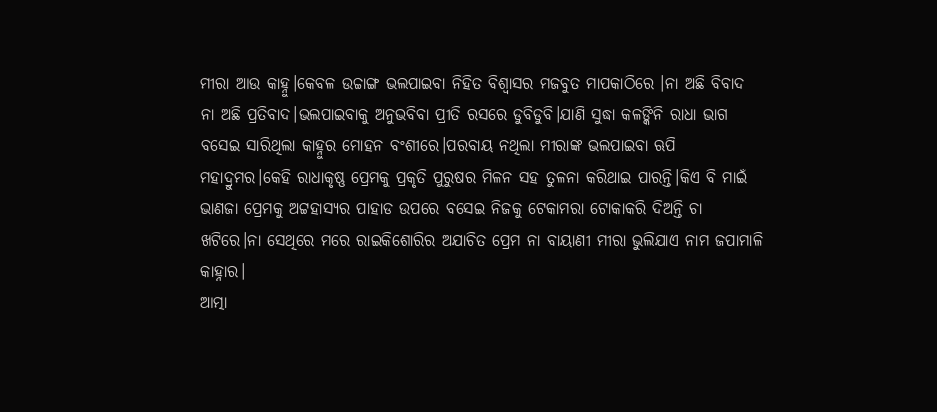ମୀରା ଆଉ କାହ୍ନୁ।କେବଳ ଉଚ୍ଚାଙ୍ଗ ଭଲପାଇବା ନିହିତ ବିଶ୍ୱାସର ମଜବୁତ ମାପକାଠିରେ ।ନା ଅଛି ବିବାଦ ନା ଅଛି ପ୍ରତିବାଦ।ଭଲପାଇବାକୁ ଅନୁଭବିବା ପ୍ରୀତି ରସରେ ଡୁବିଡୁବି।ଯାଣି ସୁଦ୍ଧା କଳଙ୍କିନି ରାଧା ଭାଗ ବସେଇ ସାରିଥିଲା କାହ୍ନୁର ମୋହନ ବଂଶୀରେ।ପରବାୟ ନଥିଲା ମୀରାଙ୍କ ଭଲପାଇବା ଋପି ମହାଦ୍ରୁମର।କେହି ରାଧାକୃଷ୍ଣ ପ୍ରେମକୁ ପ୍ରକୃତି ପୁରୁଷର ମିଳନ ସହ ତୁଳନା କରିଥାଇ ପାରନ୍ତି।କିଏ ବି ମାଇଁ ଭାଣଜା ପ୍ରେମକୁ ଅଟ୍ଟହାସ୍ୟର ପାହାଡ ଉପରେ ବସେଇ ନିଜକୁ ଟେକାମରା ଟୋକାକରି ଦିଅନ୍ତି ଚା ଖଟିରେ।ନା ସେଥିରେ ମରେ ରାଇକିଶୋରିର ଅଯାଚିତ ପ୍ରେମ ନା ବାୟାଣୀ ମୀରା ଭୁଲିଯାଏ ନାମ ଜପାମାଳି କାହ୍ନାର।
ଆତ୍ମା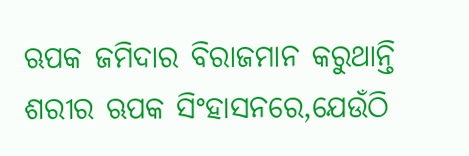ଋପକ ଜମିଦାର ବିରାଜମାନ କରୁଥାନ୍ତି ଶରୀର ଋପକ ସିଂହାସନରେ,ଯେଉଁଠି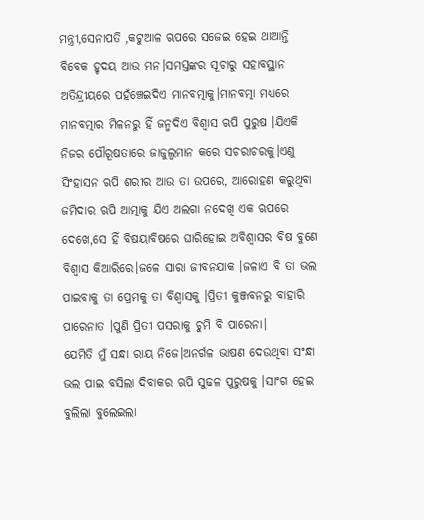ମନ୍ତ୍ରୀ,ସେନାପତି ,କଟୁଆଳ ଋପରେ ସଜେଇ ହେଇ ଥାଆନ୍ତି ବିବେକ ହୃଦୟ ଆଉ ମନ।ସମସ୍ତଙ୍କର ସୂଚାରୁ ସହାବସ୍ଥାନ ଅତିନ୍ଦ୍ରୀୟରେ ପହଁଞ୍ଚେଇଦିଏ ମାନବତ୍ମାକୁ।ମାନବତ୍ମା ମଧ୍ୟରେ ମାନବତ୍ମାର ମିଳନରୁ ହିଁ ଜନ୍ମଦିଏ ବିଶ୍ୱାସ ଋପି ପୁରୁଷ ।ଯିଏକି ନିଜର ପୌରୂଷତାରେ ଜାଜୁଲ୍ୱମାନ କରେ ସଚରାଚରକୁ।ଏଣୁ ସିଂହାସନ ଋପି ଶରୀର ଆଉ ତା ଉପରେ, ଆରୋହଣ କରୁଥିବା ଜମିଦାର ଋପି ଆତ୍ମାକୁ ଯିଏ ଅଲଗା ନଦେଖି ଏକ ଋପରେ ଦେଖେ,ସେ ହିଁ ବିଷୟାବିଷରେ ଘାରିହୋଇ ଅବିଶ୍ୱାସର ବିଷ ବୁଣେ ବିଶ୍ୱାସ କିଆରିରେ।ଜଳେ ସାରା ଜୀବନଯାକ ।ଜଳାଏ ବି ତା ଭଲ ପାଇବାକୁ ତା ପ୍ରେମକୁ ତା ବିଶ୍ୱାସକୁ ।ପ୍ରିତୀ କୁଞ୍ଜବନରୁ ବାହାରି ପାରେନାତ ।ପୁଣି ପ୍ରିତୀ ପସରାକୁ ଚୁମି ବି ପାରେନା।
ଯେମିତି ମୁଁ ସନ୍ଧା ରାୟ ନିଜେ।ଅନର୍ଗଳ ଭାଷଣ ଦେଉଥିବା ସଂନ୍ଧା ଭଲ ପାଇ ବସିଲା ଦିବାକର ଋପି ସୁଢଳ ପୁରୁଷକୁ ।ସାଂଗ ହେଇ ବୁଲିଲା ବୁଲେଇଲା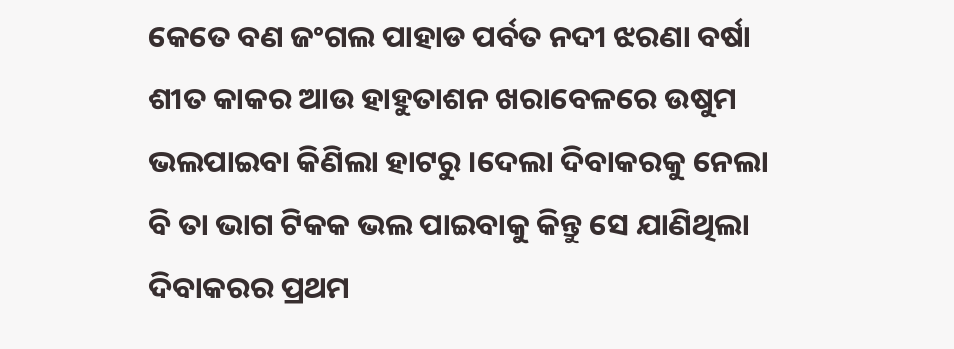କେତେ ବଣ ଜଂଗଲ ପାହାଡ ପର୍ବତ ନଦୀ ଝରଣା ବର୍ଷା ଶୀତ କାକର ଆଉ ହାହୁତାଶନ ଖରାବେଳରେ ଉଷୁମ ଭଲପାଇବା କିଣିଲା ହାଟରୁ ।ଦେଲା ଦିବାକରକୁ ନେଲା ବି ତା ଭାଗ ଟିକକ ଭଲ ପାଇବାକୁ କିନ୍ତୁ ସେ ଯାଣିଥିଲା ଦିବାକରର ପ୍ରଥମ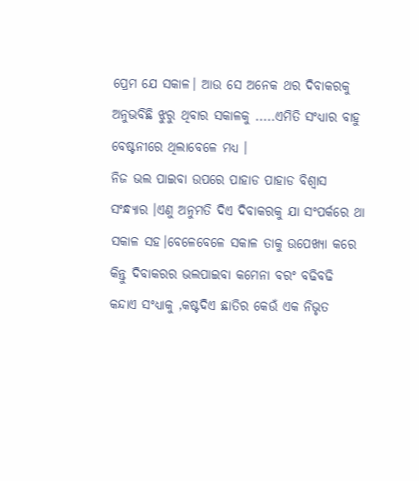ପ୍ରେମ ଯେ ସକାଳ। ଆଉ ସେ ଅନେକ ଥର ଦିବାକରକୁ ଅନୁଭବିଛି ଝୁରୁ ଥିବାର ସକାଳକୁ .....ଏମିତି ସଂଧ୍ୟାର ବାହୁ ବେଷ୍ଟନୀରେ ଥିଲାବେଳେ ମଧ୍ୟ ।
ନିଜ ଭଲ ପାଇବା ଉପରେ ପାହାଡ ପାହାଡ ବିଶ୍ୱାସ ସଂନ୍ଧ୍ୟାର ।ଏଣୁ ଅନୁମତି ଦିଏ ଦିବାକରକୁ ଯା ସଂପର୍କରେ ଥା ସକାଳ ସହ।ବେଳେବେଳେ ସକାଳ ତାକୁ ଉପେଖ୍ୟା କରେ କିନ୍ତୁ ଦିବାକରର ଭଲପାଇବା କମେନା ବରଂ ବଢିବଢି କନ୍ଦାଏ ସଂଧ୍ୟାକୁ ,କଷ୍ଟଦିଏ ଛାତିର କେଉଁ ଏକ ନିଭୃତ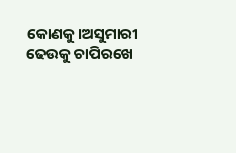କୋଣକୁ।ଅସୁମାରୀ ଢେଉକୁ ଚାପିରଖେ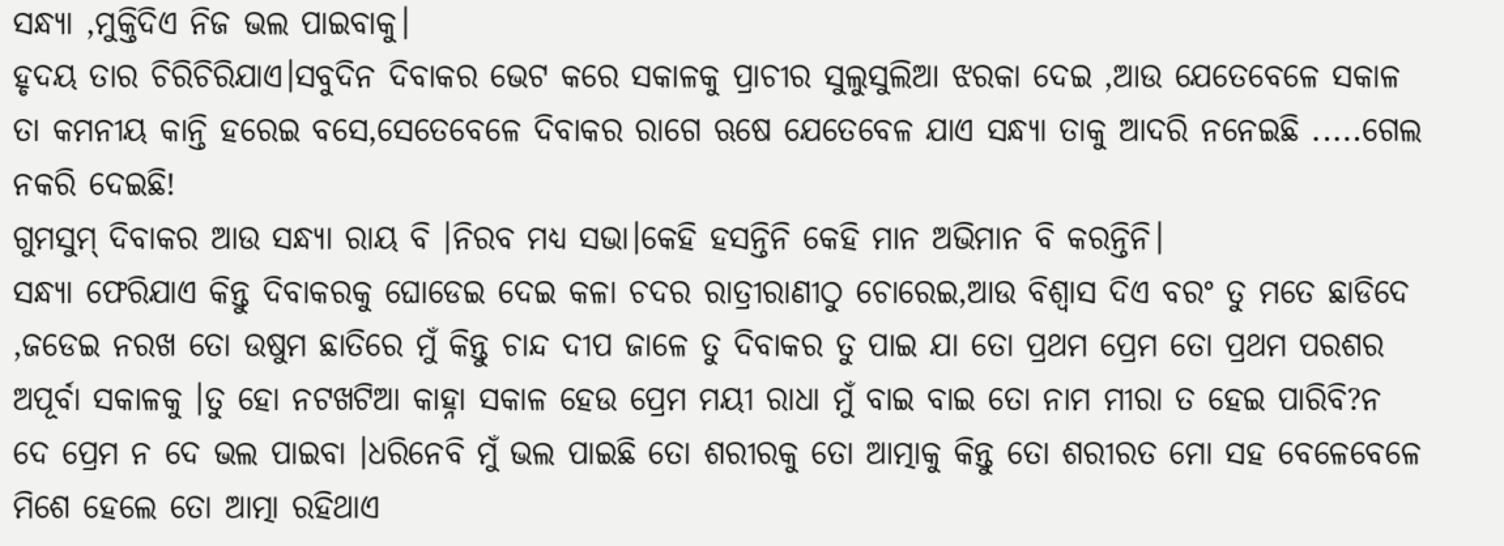ସନ୍ଧ୍ୟା ,ମୁକ୍ତିଦିଏ ନିଜ ଭଲ ପାଇବାକୁ।
ହୃଦୟ ତାର ଚିରିଚିରିଯାଏ।ସବୁଦିନ ଦିବାକର ଭେଟ କରେ ସକାଳକୁ ପ୍ରାଚୀର ସୁଲୁସୁଲିଆ ଝରକା ଦେଇ ,ଆଉ ଯେତେବେଳେ ସକାଳ ତା କମନୀୟ କାନ୍ତି ହରେଇ ବସେ,ସେତେବେଳେ ଦିବାକର ରାଗେ ଋଷେ ଯେତେବେଳ ଯାଏ ସନ୍ଧ୍ୟା ତାକୁ ଆଦରି ନନେଇଛି .....ଗେଲ ନକରି ଦେଇଛି!
ଗୁମସୁମ୍ ଦିବାକର ଆଉ ସନ୍ଧ୍ୟା ରାୟ ବି ।ନିରବ ମଧ୍ୟ ସଭା।କେହି ହସନ୍ତିନି କେହି ମାନ ଅଭିମାନ ବି କରନ୍ତିନି।
ସନ୍ଧ୍ୟା ଫେରିଯାଏ କିନ୍ତୁ ଦିବାକରକୁ ଘୋଡେଇ ଦେଇ କଳା ଚଦର ରାତ୍ରୀରାଣୀଠୁ ଚୋରେଇ,ଆଉ ବିଶ୍ୱାସ ଦିଏ ବରଂ ତୁ ମତେ ଛାଡିଦେ ,ଜଡେଇ ନରଖ ତୋ ଉଷୁମ ଛାତିରେ ମୁଁ କିନ୍ତୁ ଚାନ୍ଦ ଦୀପ ଜାଳେ ତୁ ଦିବାକର ତୁ ପାଇ ଯା ତୋ ପ୍ରଥମ ପ୍ରେମ ତୋ ପ୍ରଥମ ପରଶର ଅପୂର୍ବା ସକାଳକୁ ।ତୁ ହୋ ନଟଖଟିଆ କାହ୍ନା ସକାଳ ହେଉ ପ୍ରେମ ମୟୀ ରାଧା ମୁଁ ବାଇ ବାଇ ତୋ ନାମ ମୀରା ତ ହେଇ ପାରିବି?ନ ଦେ ପ୍ରେମ ନ ଦେ ଭଲ ପାଇବା ।ଧରିନେବି ମୁଁ ଭଲ ପାଇଛି ତୋ ଶରୀରକୁ ତୋ ଆତ୍ମାକୁ କିନ୍ତୁ ତୋ ଶରୀରତ ମୋ ସହ ବେଳେବେଳେ ମିଶେ ହେଲେ ତୋ ଆତ୍ମା ରହିଥାଏ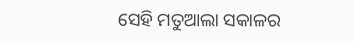ସେହି ମତୁଆଲା ସକାଳର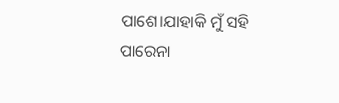ପାଶେ।ଯାହାକି ମୁଁ ସହି ପାରେନା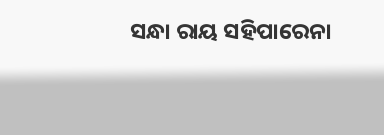ସନ୍ଧା ରାୟ ସହିପାରେନା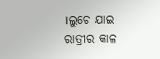।ଲୁଚେ ଯାଇ ରାତ୍ରୀର କାଳ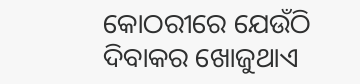କୋଠରୀରେ ଯେଉଁଠି ଦିବାକର ଖୋଜୁଥାଏ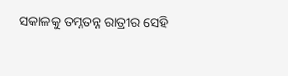ସକାଳକୁ ତମ୍ନତନ୍ନ ରାତ୍ରୀର ସେହି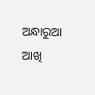ଅନ୍ଧାରୁଆ ଆଖି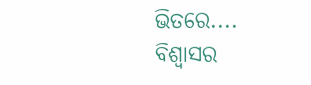ଭିତରେ....
ବିଶ୍ୱାସର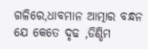ଗଳିରେ,ଧାବମାନ ଆତ୍ମାର ବନ୍ଧନ ଯେ କେତେ ଦୃଢ ,ଡିଣ୍ଡିମ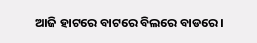ଆଜି ହାଟରେ ବାଟରେ ବିଲରେ ବାଡରେ।